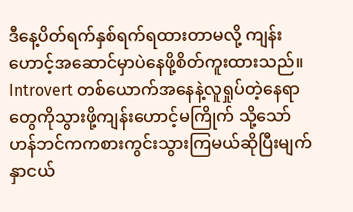ဒီနေ့ပိတ်ရက်နှစ်ရက်ရထားတာမလို့ ကျန်းဟောင့်အဆောင်မှာပဲနေဖို့စိတ်ကူးထားသည်။ Introvert တစ်ယောက်အနေနဲ့လူရှုပ်တဲ့နေရာတွေကိုသွားဖို့ကျန်းဟောင့်မကြိုက် သို့သော်ဟန်ဘင်ကကစားကွင်းသွားကြမယ်ဆိုပြီးမျက်နှာငယ်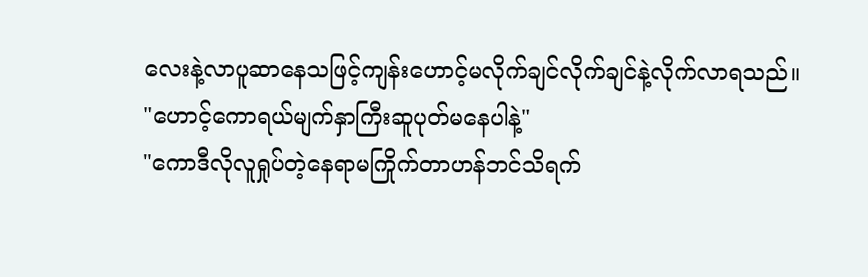လေးနဲ့လာပူဆာနေသဖြင့်ကျန်းဟောင့်မလိုက်ချင်လိုက်ချင်နဲ့လိုက်လာရသည်။
"ဟောင့်ကောရယ်မျက်နှာကြီးဆူပုတ်မနေပါနဲ့"
"ကောဒီလိုလူရှုပ်တဲ့နေရာမကြိုက်တာဟန်ဘင်သိရက်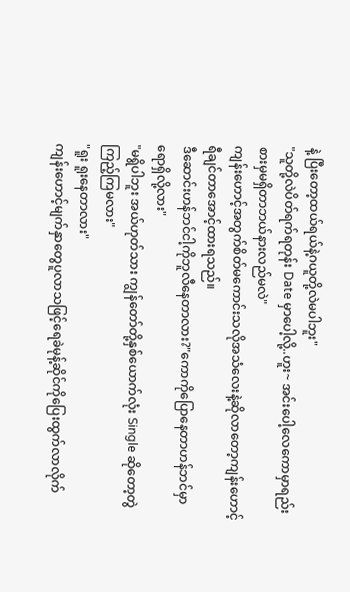နဲ့ ပြီးတော့ထယ်ရယ်နဲ့ဂယူတို့လဲမပါဘူး"
"သူတို့လဲပိတ်ရက်ရတုန်း Date မှာပေါ့လို့..ဟူး~ အင်းပေါ့လေကောမှာရည်းစားမှမရှိတာဘယ်နားလည်မလဲ"
ကျန်းဟောင့်အတွက်စိတ်မကောင်းသလိုအသံလေးနဲ့ဆိုလာတော့ကျန်းဟောင့်ရီချင်တာအောင့်ထားရသည်။
ဒီဆောင်းဟန်ဘင်ငါ့ကိုဘူလီနေတာလား?"ကောကိုပြောနေတာဟန်ဘင်မှာရောရှိလို့လား"
"မရွိပါဘူး အယ်ဟုတ်သား ကျွန်တော်တို့နှစ်ယောက်လုံး Single ဆိုတော့တွဲကြည့်ကြမလား"
"ရူး ရူးနေတာလား"
ကျန်းဟောင့်မျက်နှာတွေပူလာသဖြင့်ရေခဲမုန့်ဆိုင်ကိုပြေးထွက်လာလိုက်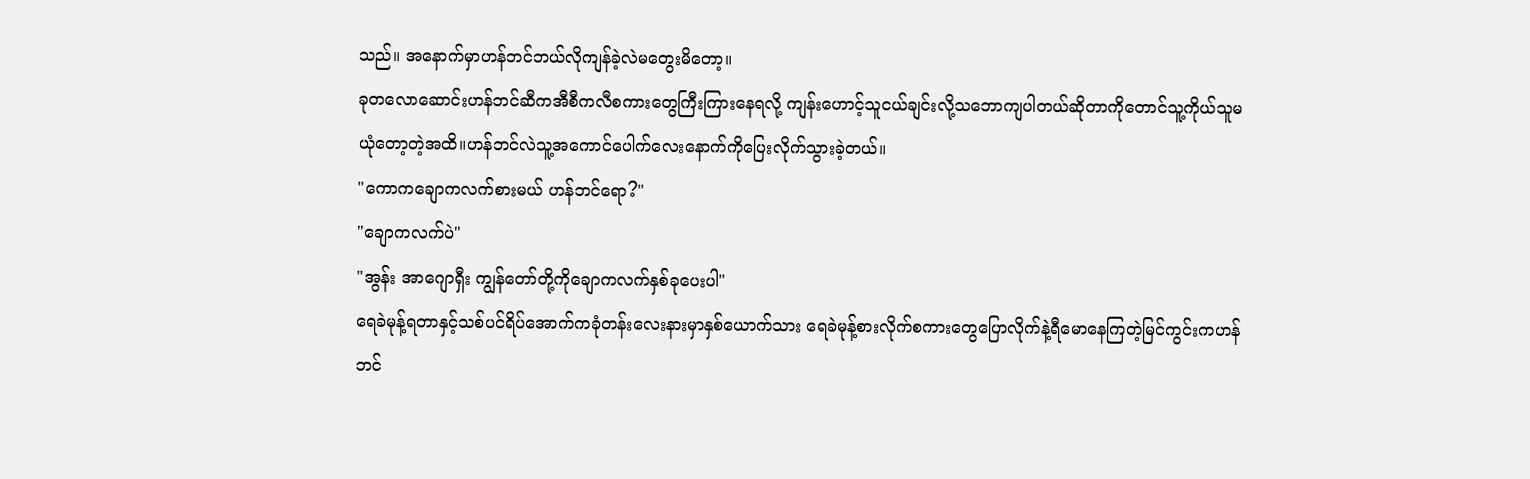သည်။ အနောက်မှာဟန်ဘင်ဘယ်လိုကျန်ခဲ့လဲမတွေးမိတော့။
ခုတလောဆောင်းဟန်ဘင်ဆီကအီစီကလီစကားတွေကြီးကြားနေရလို့ ကျန်းဟောင့်သူငယ်ချင်းလို့သဘောကျပါတယ်ဆိုတာကိုတောင်သူ့ကိုယ်သူမယုံတော့တဲ့အထိ။ဟန်ဘင်လဲသူ့အကောင်ပေါက်လေးနောက်ကိုပြေးလိုက်သွားခဲ့တယ်။
"ကောကချောကလက်စားမယ် ဟန်ဘင်ရော?"
"ချောကလက်ပဲ"
"အွန်း အာဂျောရှီး ကျွန်တော်တို့ကိုချောကလက်နှစ်ခုပေးပါ"
ရေခဲမုန့်ရတာနှင့်သစ်ပင်ရိပ်အောက်ကခုံတန်းလေးနားမှာနှစ်ယောက်သား ရေခဲမုန့်စားလိုက်စကားတွေပြောလိုက်နဲ့ရီမောနေကြတဲ့မြင်ကွင်းကဟန်ဘင်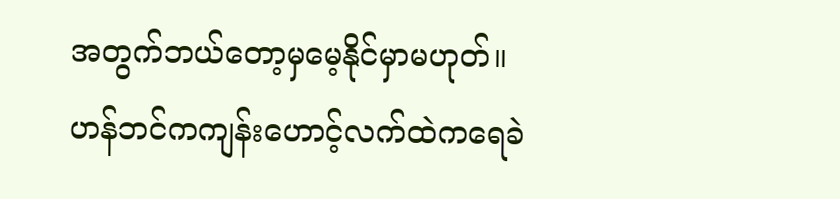အတွက်ဘယ်တော့မှမေ့နိုင်မှာမဟုတ်။
ဟန်ဘင်ကကျန်းဟောင့်လက်ထဲကရေခဲ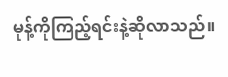မုန့်ကိုကြည့်ရင်းနဲ့ဆိုလာသည်။